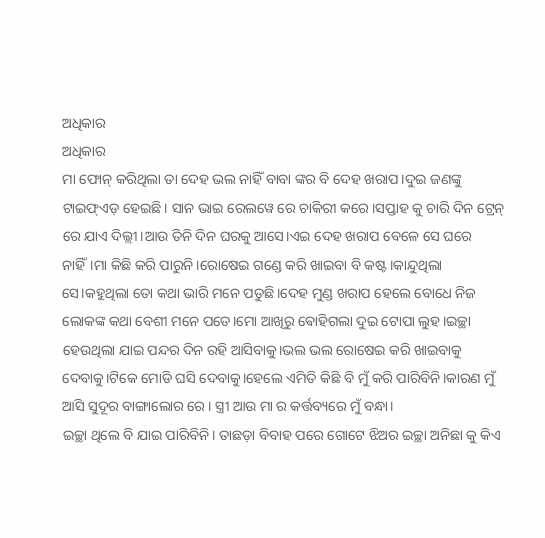ଅଧିକାର
ଅଧିକାର
ମା ଫୋନ୍ କରିଥିଲା ତା ଦେହ ଭଲ ନାହିଁ ବାବା ଙ୍କର ବି ଦେହ ଖରାପ।ଦୁଇ ଜଣଙ୍କୁ ଟାଇଫ୍ଏଡ଼ ହେଇଛି। ସାନ ଭାଇ ରେଲୱେ ରେ ଚାକିରୀ କରେ।ସପ୍ତାହ କୁ ଚାରି ଦିନ ଟ୍ରେନ୍ ରେ ଯାଏ ଦିଲ୍ଲୀ।ଆଉ ତିନି ଦିନ ଘରକୁ ଆସେ।ଏଇ ଦେହ ଖରାପ ବେଳେ ସେ ଘରେ ନାହିଁ।ମା କିଛି କରି ପାରୁନି।ରୋଷେଇ ଗଣ୍ଡେ କରି ଖାଇବା ବି କଷ୍ଟ।କାନ୍ଦୁଥିଲା ସେ।କହୁଥିଲା ତୋ କଥା ଭାରି ମନେ ପଡୁଛି।ଦେହ ମୁଣ୍ଡ ଖରାପ ହେଲେ ବୋଧେ ନିଜ ଲୋକଙ୍କ କଥା ବେଶୀ ମନେ ପଡେ।ମୋ ଆଖିରୁ ଵୋହିଗଲା ଦୁଇ ଟୋପା ଲୁହ।ଇଚ୍ଛା ହେଉଥିଲା ଯାଇ ପନ୍ଦର ଦିନ ରହି ଆସିବାକୁ।ଭଲ ଭଲ ରୋଷେଇ କରି ଖାଇବାକୁ ଦେବାକୁ।ଟିକେ ମୋଡି ଘସି ଦେବାକୁ।ହେଲେ ଏମିତି କିଛି ବି ମୁଁ କରି ପାରିବିନି।କାରଣ ମୁଁ ଆସି ସୁଦୂର ବାଙ୍ଗାଲୋର ରେ। ସ୍ତ୍ରୀ ଆଉ ମା ର କର୍ତ୍ତବ୍ୟରେ ମୁଁ ବନ୍ଧା।
ଇଚ୍ଛା ଥିଲେ ବି ଯାଇ ପାରିବିନି। ତାଛଡ଼ା ବିବାହ ପରେ ଗୋଟେ ଝିଅର ଇଚ୍ଛା ଅନିଛା କୁ କିଏ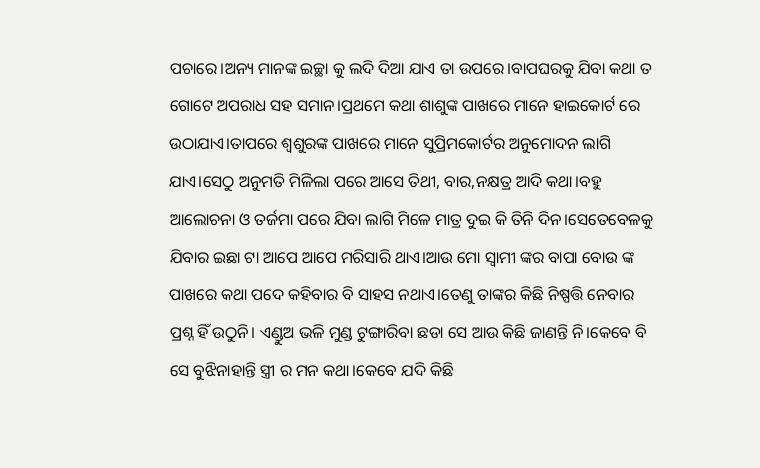ପଚାରେ।ଅନ୍ୟ ମାନଙ୍କ ଇଚ୍ଛା କୁ ଲଦି ଦିଆ ଯାଏ ତା ଉପରେ।ବାପଘରକୁ ଯିବା କଥା ତ ଗୋଟେ ଅପରାଧ ସହ ସମାନ।ପ୍ରଥମେ କଥା ଶାଶୁଙ୍କ ପାଖରେ ମାନେ ହାଇକୋର୍ଟ ରେ ଉଠାଯାଏ।ତାପରେ ଶ୍ୱଶୁରଙ୍କ ପାଖରେ ମାନେ ସୁପ୍ରିମକୋର୍ଟର ଅନୁମୋଦନ ଲାଗି ଯାଏ।ସେଠୁ ଅନୁମତି ମିଳିଲା ପରେ ଆସେ ତିଥୀ, ବାର,ନକ୍ଷତ୍ର ଆଦି କଥା।ବହୁ ଆଲୋଚନା ଓ ତର୍ଜମା ପରେ ଯିବା ଲାଗି ମିଳେ ମାତ୍ର ଦୁଇ କି ତିନି ଦିନ।ସେତେବେଳକୁ ଯିବାର ଇଛା ଟା ଆପେ ଆପେ ମରିସାରି ଥାଏ।ଆଉ ମୋ ସ୍ୱାମୀ ଙ୍କର ବାପା ବୋଉ ଙ୍କ ପାଖରେ କଥା ପଦେ କହିବାର ବି ସାହସ ନଥାଏ।ତେଣୁ ତାଙ୍କର କିଛି ନିଷ୍ପତ୍ତି ନେବାର ପ୍ରଶ୍ନ ହିଁ ଉଠୁନି। ଏଣ୍ଡୁଅ ଭଳି ମୁଣ୍ଡ ଟୁଙ୍ଗାରିବା ଛଡା ସେ ଆଉ କିଛି ଜାଣନ୍ତି ନି।କେବେ ବି ସେ ବୁଝିନାହାନ୍ତି ସ୍ତ୍ରୀ ର ମନ କଥା।କେବେ ଯଦି କିଛି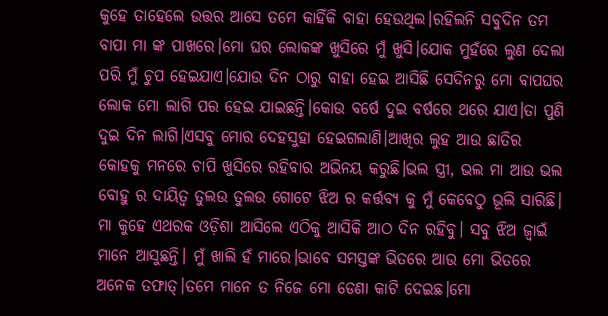କୁହେ ତାହେଲେ ଉତ୍ତର ଆସେ ତମେ କାହିଁକି ବାହା ହେଉଥିଲ।ରହିଲନି ସବୁଦିନ ତମ ବାପା ମା ଙ୍କ ପାଖରେ।ମୋ ଘର ଲୋକଙ୍କ ଖୁସିରେ ମୁଁ ଖୁସି।ଯୋକ ମୁହଁରେ ଲୁଣ ଦେଲା ପରି ମୁଁ ଚୁପ ହେଇଯାଏ।ଯୋଉ ଦିନ ଠାରୁ ବାହା ହେଇ ଆସିଛି ସେଦିନରୁ ମୋ ବାପଘର ଲୋକ ମୋ ଲାଗି ପର ହେଇ ଯାଇଛନ୍ତି।କୋଉ ବର୍ଷେ ଦୁଇ ବର୍ଷରେ ଥରେ ଯାଏ।ତା ପୁଣି ଦୁଇ ଦିନ ଲାଗି।ଏସବୁ ମୋର ଦେହସୁହା ହେଇଗଲାଣି।ଆଖିର ଲୁହ ଆଉ ଛାତିର କୋହକୁ ମନରେ ଚାପି ଖୁସିରେ ରହିବାର ଅଭିନୟ କରୁଛି।ଭଲ ସ୍ତ୍ରୀ, ଭଲ ମା ଆଉ ଭଲ ବୋହୁ ର ଦାୟିତ୍ୱ ତୁଲଉ ତୁଲଉ ଗୋଟେ ଝିଅ ର କର୍ତ୍ତବ୍ୟ କୁ ମୁଁ କେବେଠୁ ଭୂଲି ସାରିଛି। ମା କୁହେ ଏଥରକ ଓଡ଼ିଶା ଆସିଲେ ଏଠିକୁ ଆସିକି ଆଠ ଦିନ ରହିବୁ। ସବୁ ଝିଅ ଜ୍ୱାଇଁ ମାନେ ଆସୁଛନ୍ତି। ମୁଁ ଖାଲି ହଁ ମାରେ।ଭାବେ ସମସ୍ତଙ୍କ ଭିତରେ ଆଉ ମୋ ଭିତରେ ଅନେକ ତଫାତ୍।ତମେ ମାନେ ତ ନିଜେ ମୋ ଡେଣା କାଟି ଦେଇଛ।ମୋ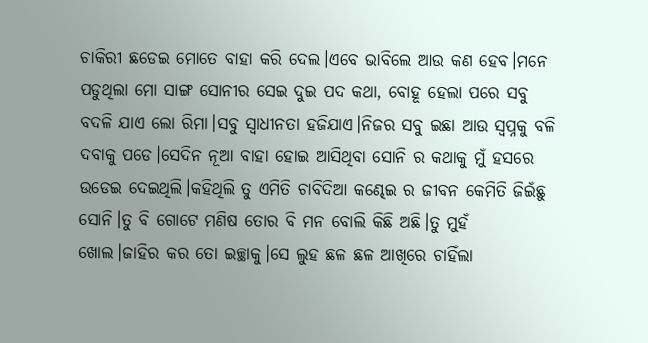ଚାକିରୀ ଛଡେଇ ମୋତେ ବାହା କରି ଦେଲ।ଏବେ ଭାବିଲେ ଆଉ କଣ ହେବ।ମନେ ପଡୁଥିଲା ମୋ ସାଙ୍ଗ ସୋନୀର ସେଇ ଦୁଇ ପଦ କଥା, ବୋହୂ ହେଲା ପରେ ସବୁ ବଦଳି ଯାଏ ଲୋ ରିମା।ସବୁ ସ୍ୱାଧୀନତା ହଜିଯାଏ।ନିଜର ସବୁ ଇଛା ଆଉ ସ୍ୱପ୍ନକୁ ବଳି ଦବାକୁ ପଡେ।ସେଦିନ ନୂଆ ବାହା ହୋଇ ଆସିଥିବା ସୋନି ର କଥାକୁ ମୁଁ ହସରେ ଉଡେଇ ଦେଇଥିଲି।କହିଥିଲି ତୁ ଏମିତି ଚାବିଦିଆ କଣ୍ଢେଇ ର ଜୀବନ କେମିତି ଜିଇଁଛୁ ସୋନି।ତୁ ବି ଗୋଟେ ମଣିଷ ତୋର ବି ମନ ବୋଲି କିଛି ଅଛି।ତୁ ମୁହଁ ଖୋଲ।ଜାହିର କର ତୋ ଇଚ୍ଛାକୁ।ସେ ଲୁହ ଛଳ ଛଳ ଆଖିରେ ଚାହିଁଲା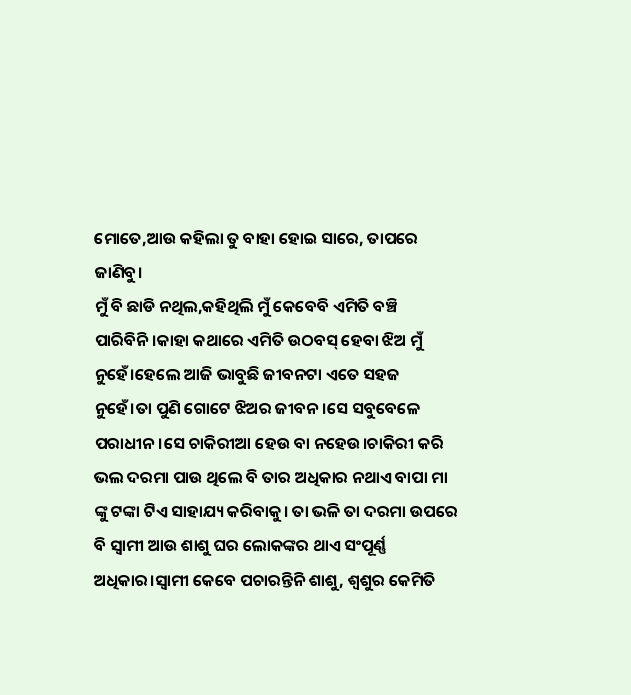ମୋତେ,ଆଉ କହିଲା ତୁ ବାହା ହୋଇ ସାରେ, ତାପରେ ଜାଣିବୁ।
ମୁଁ ବି ଛାଡି ନଥିଲ,କହିଥିଲି ମୁଁ କେବେବି ଏମିତି ବଞ୍ଚି ପାରିବିନି।କାହା କଥାରେ ଏମିତି ଉଠବସ୍ ହେବା ଝିଅ ମୁଁ ନୁହେଁ।ହେଲେ ଆଜି ଭାବୁଛି ଜୀବନଟା ଏତେ ସହଜ ନୁହେଁ।ତା ପୁଣି ଗୋଟେ ଝିଅର ଜୀବନ।ସେ ସବୁବେଳେ ପରାଧୀନ।ସେ ଚାକିରୀଆ ହେଉ ବା ନହେଉ।ଚାକିରୀ କରି ଭଲ ଦରମା ପାଉ ଥିଲେ ବି ତାର ଅଧିକାର ନଥାଏ ବାପା ମା ଙ୍କୁ ଟଙ୍କା ଟିଏ ସାହାଯ୍ୟ କରିବାକୁ। ତା ଭଳି ତା ଦରମା ଉପରେ ବି ସ୍ୱାମୀ ଆଉ ଶାଶୁ ଘର ଲୋକଙ୍କର ଥାଏ ସଂପୂର୍ଣ୍ଣ ଅଧିକାର।ସ୍ୱାମୀ କେବେ ପଚାରନ୍ତିନି ଶାଶୁ, ଶ୍ୱଶୁର କେମିତି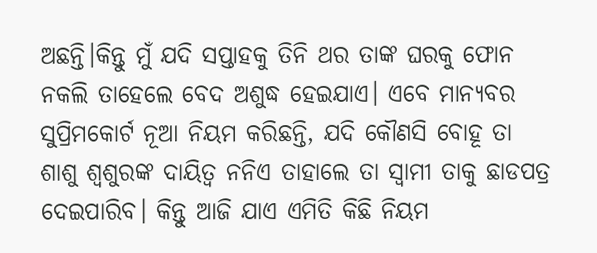ଅଛନ୍ତି।କିନ୍ତୁ ମୁଁ ଯଦି ସପ୍ତାହକୁ ତିନି ଥର ତାଙ୍କ ଘରକୁ ଫୋନ ନକଲି ତାହେଲେ ବେଦ ଅଶୁଦ୍ଧ ହେଇଯାଏ। ଏବେ ମାନ୍ୟବର ସୁପ୍ରିମକୋର୍ଟ ନୂଆ ନିୟମ କରିଛନ୍ତି, ଯଦି କୌଣସି ବୋହୂ ତା ଶାଶୁ ଶ୍ୱଶୁରଙ୍କ ଦାୟିତ୍ୱ ନନିଏ ତାହାଲେ ତା ସ୍ୱାମୀ ତାକୁ ଛାଡପତ୍ର ଦେଇପାରିବ। କିନ୍ତୁ ଆଜି ଯାଏ ଏମିତି କିଛି ନିୟମ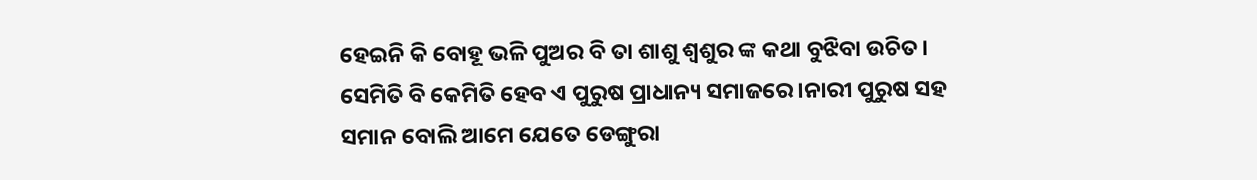ହେଇନି କି ବୋହୂ ଭଳି ପୁଅର ବି ତା ଶାଶୁ ଶ୍ୱଶୁର ଙ୍କ କଥା ବୁଝିବା ଉଚିତ। ସେମିତି ବି କେମିତି ହେବ ଏ ପୁରୁଷ ପ୍ରାଧାନ୍ୟ ସମାଜରେ।ନାରୀ ପୁରୁଷ ସହ ସମାନ ବୋଲି ଆମେ ଯେତେ ଡେଙ୍ଗୁରା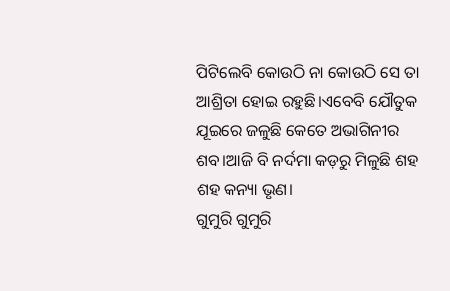ପିଟିଲେବି କୋଉଠି ନା କୋଉଠି ସେ ତା ଆଶ୍ରିତା ହୋଇ ରହୁଛି।ଏବେବି ଯୌତୁକ ଯୂଇରେ ଜଳୁଛି କେତେ ଅଭାଗିନୀର ଶବ।ଆଜି ବି ନର୍ଦମା କଡ଼ରୁ ମିଳୁଛି ଶହ ଶହ କନ୍ୟା ଭୃଣ।
ଗୁମୁରି ଗୁମୁରି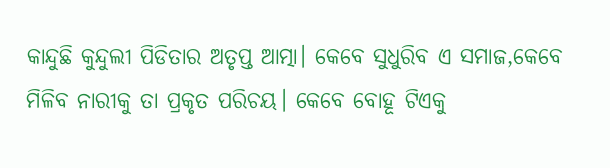କାନ୍ଦୁଛି କୁନ୍ଦୁଲୀ ପିଡିତାର ଅତୃପ୍ତ ଆତ୍ମା। କେବେ ସୁଧୁରିବ ଏ ସମାଜ,କେବେ ମିଳିବ ନାରୀକୁ ତା ପ୍ରକୃତ ପରିଚୟ। କେବେ ବୋହୂ ଟିଏକୁ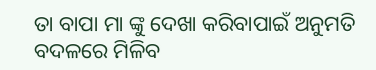ତା ବାପା ମା ଙ୍କୁ ଦେଖା କରିବାପାଇଁ ଅନୁମତି ବଦଳରେ ମିଳିବ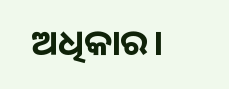ଅଧିକାର।